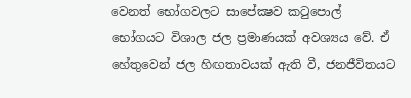වෙනත් භෝගවලට සාපේක්‍ෂව කටුපොල් භෝගයට විශාල ජල ප්‍රමාණයක් අවශ්‍යය වේ. ඒ හේතුවෙන් ජල හිඟතාවයක් ඇති වී, ජනජීවිතයට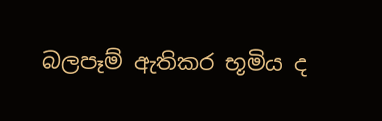බලපෑම් ඇතිකර භූමිය ද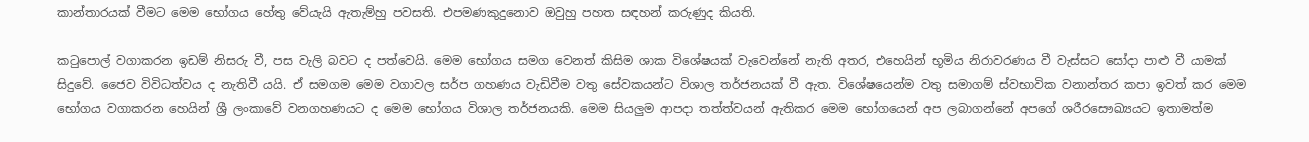කාන්තාරයක් වීමට මෙම භෝගය හේතු වේයැයි ඇතැම්හු පවසති. එපමණකුදුනොව ඔවුහු පහත සඳහන් කරුණුද කියති.

කටුපොල් වගාකරන ඉඩම් නිසරු වී, පස වැලි බවට ද පත්වෙයි. මෙම භෝගය සමග වෙනත් කිසිම ශාක විශේෂයක් වැවෙන්නේ නැති අතර, එහෙයින් භූමිය නිරාවරණය වී වැස්සට සෝදා පාළු වී යාමක් සිදුවේ. ජෛව විවිධත්වය ද නැතිවී යයි. ඒ සමගම මෙම වගාවල සර්ප ගහණය වැඩිවීම වතු සේවකයන්ට විශාල තර්ජනයක් වී ඇත. විශේෂයෙන්ම වතු සමාගම් ස්වභාවික වනාන්තර කපා ඉවත් කර මෙම භෝගය වගාකරන හෙයින් ශ්‍රී ලංකාවේ වනගහණයට ද මෙම භෝගය විශාල තර්ජනයකි. මෙම සියලුම ආපදා තත්ත්වයන් ඇතිකර මෙම භෝගයෙන් අප ලබාගන්නේ අපගේ ශරීරසෞඛ්‍යයට ඉතාමත්ම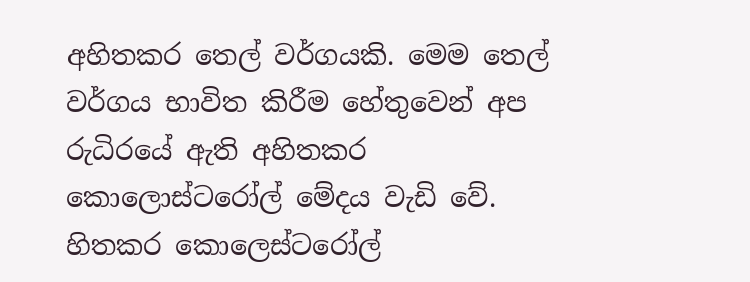අහිතකර තෙල් වර්ගයකි. මෙම තෙල් වර්ගය භාවිත කිරීම හේතුවෙන් අප රුධිරයේ ඇති අහිතකර කොලොස්ටරෝල් මේදය වැඩි වේ. හිතකර කොලෙස්ටරෝල්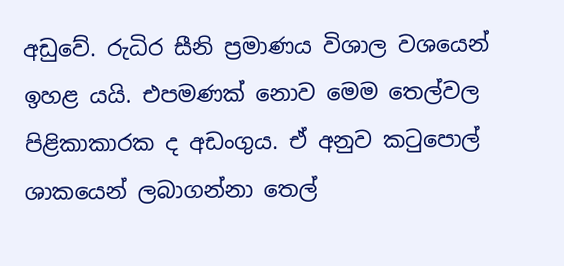අඩුවේ. රුධිර සීනි ප්‍රමාණය විශාල වශයෙන් ඉහළ යයි. එපමණක් නොව මෙම තෙල්වල පිළිකාකාරක ද අඩංගුය. ඒ අනුව කටුපොල් ශාකයෙන් ලබාගන්නා තෙල්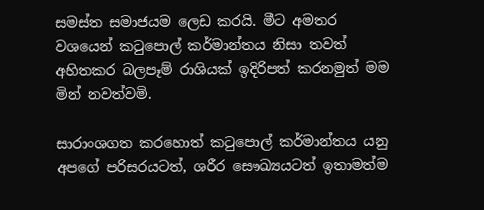සමස්ත සමාජයම ලෙඩ කරයි. මීට අමතර වශයෙන් කටුපොල් කර්මාන්තය නිසා තවත් අහිතකර බලපෑම් රාශියක් ඉදිරිපත් කරනමුත් මම මින් නවත්වමි.

සාරාංශගත කරහොත් කටුපොල් කර්මාන්තය යනු අපගේ පරිසරයටත්, ශරීර සෞඛ්‍යයටත් ඉතාමත්ම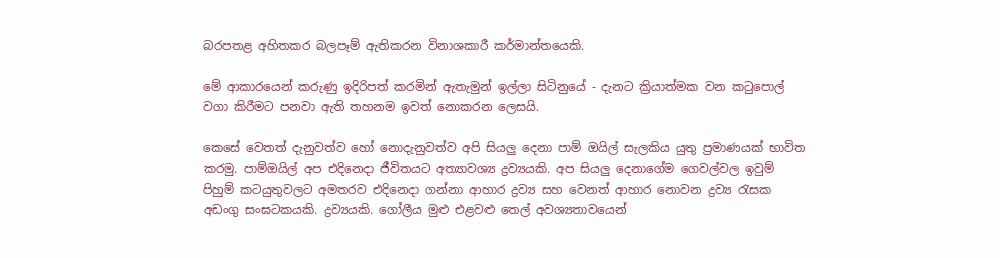බරපතළ අහිතකර බලපෑම් ඇතිකරන විනාශකාරී කර්මාන්තයෙකි.

මේ ආකාරයෙන් කරුණු ඉදිරිපත් කරමින් ඇතැමුන් ඉල්ලා සිටිනුයේ - දැනට ක්‍රියාත්මක වන කටුපොල් වගා කිරීමට පනවා ඇති තහනම ඉවත් නොකරන ලෙසයි.

කෙසේ වෙතත් දැනුවත්ව හෝ නොදැනුවත්ව අපි සියලු දෙනා පාම් ඔයිල් සැලකිය යුතු ප්‍රමාණයක් භාවිත කරමු. පාම්ඔයිල් අප එදිනෙදා ජීවිතයට අත්‍යාවශ්‍ය ද්‍රව්‍යයකි. අප සියලු දෙනාගේම ගෙවල්වල ඉවුම් පිහුම් කටයුතුවලට අමතරව එදිනෙදා ගන්නා ආහාර ද්‍රව්‍ය සහ වෙනත් ආහාර නොවන ද්‍රව්‍ය රැසක අඩංගු සංඝටකයකි. ද්‍රව්‍යයකි. ගෝලීය මුළු එළවළු තෙල් අවශ්‍යතාවයෙන්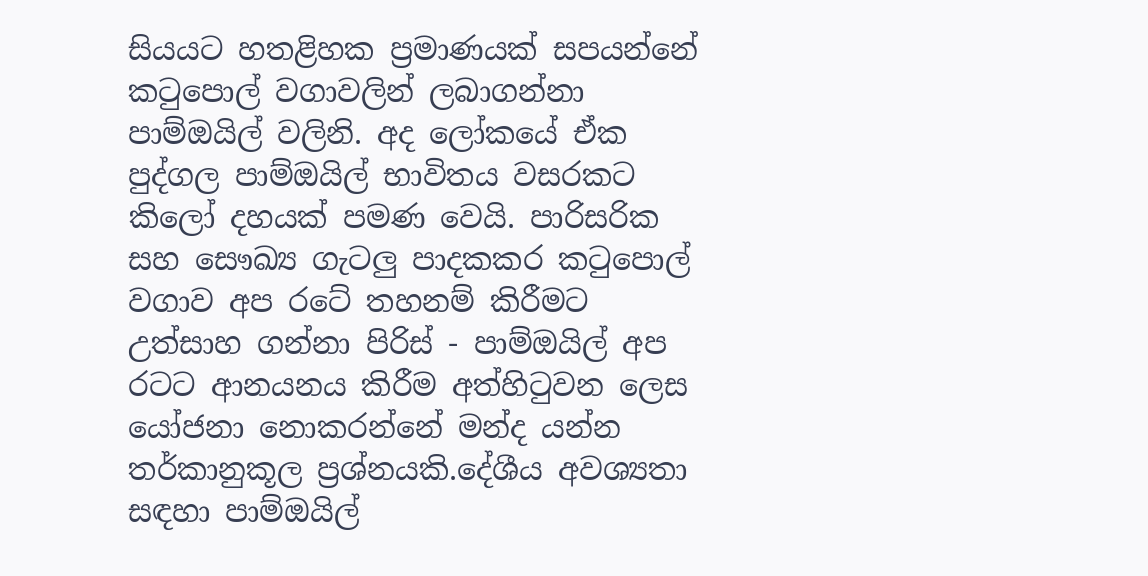සියයට හතළිහක ප්‍රමාණයක් සපයන්නේ කටුපොල් වගාවලින් ලබාගන්නා පාම්ඔයිල් වලිනි. අද ලෝකයේ ඒක පුද්ගල පාම්ඔයිල් භාවිතය වසරකට කිලෝ දහයක් පමණ වෙයි. පාරිසරික සහ සෞඛ්‍ය ගැටලු පාදකකර කටුපොල් වගාව අප රටේ තහනම් කිරීමට උත්සාහ ගන්නා පිරිස් - පාම්ඔයිල් අප රටට ආනයනය කිරීම අත්හිටුවන ලෙස යෝජනා නොකරන්නේ මන්ද යන්න තර්කානුකූල ප්‍රශ්නයකි.දේශීය අවශ්‍යතා සඳහා පාම්ඔයිල්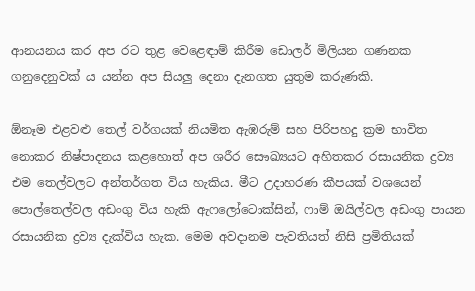ආනයනය කර අප රට තුළ වෙළෙඳාම් කිරීම ඩොලර් මිලියන ගණනක ගනුදෙනුවක් ය යන්න අප සියලු දෙනා දැනගත යුතුම කරුණකි.

ඕනෑම එළවළු තෙල් වර්ගයක් නියමිත ඇඹරුම් සහ පිරිපහදු ක්‍රම භාවිත නොකර නිෂ්පාදනය කළහොත් අප ශරීර සෞඛ්‍යයට අහිතකර රසායනික ද්‍රව්‍ය එම තෙල්වලට අන්තර්ගත විය හැකිය. මීට උදාහරණ කීපයක් වශයෙන් පොල්තෙල්වල අඩංගු විය හැකි ඇෆලෝටොක්සින්, ෆාම් ඔයිල්වල අඩංගු පායන රසායනික ද්‍රව්‍ය දැක්විය හැක. මෙම අවදානම පැවතියත් නිසි ප්‍රමිතියක්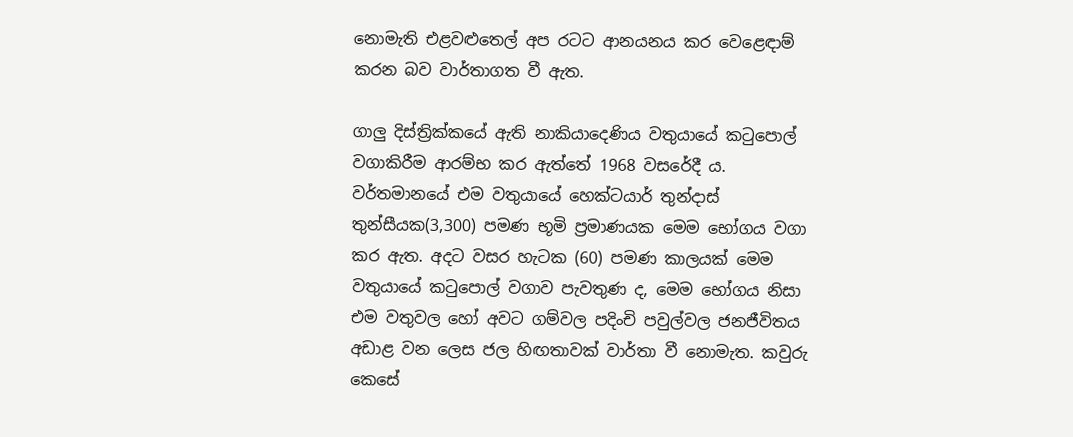නොමැති එළවළුතෙල් අප රටට ආනයනය කර වෙළෙඳාම් කරන බව වාර්තාගත වී ඇත.

ගාලු දිස්ත්‍රික්කයේ ඇති නාකියාදෙණිය වතුයායේ කටුපොල්  වගාකිරීම ආරම්භ කර ඇත්තේ 1968 වසරේදී ය. වර්තමානයේ එම වතුයායේ හෙක්ටයාර් තුන්දාස් තුන්සීයක(3,300) පමණ භූමි ප්‍රමාණයක මෙම භෝගය වගා කර ඇත. අදට වසර හැටක (60) පමණ කාලයක් මෙම වතුයායේ කටුපොල් වගාව පැවතුණ ද, මෙම භෝගය නිසා එම වතුවල හෝ අවට ගම්වල පදිංචි පවුල්වල ජනජීවිතය අඩාළ වන ලෙස ජල හිඟතාවක් වාර්තා වී නොමැත. කවුරු කෙසේ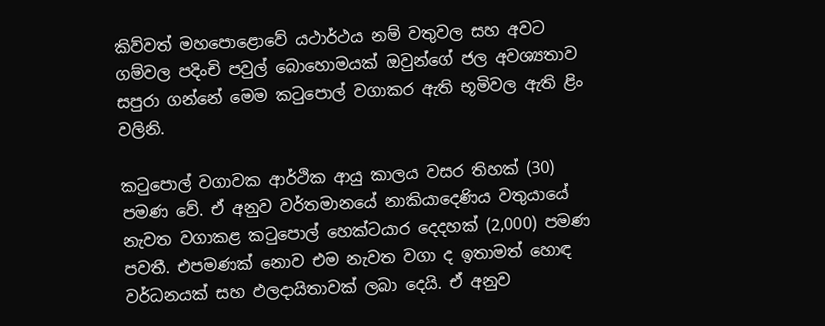කිව්වත් මහපොළොවේ යථාර්ථය නම් වතුවල සහ අවට ගම්වල පදිංචි පවුල් බොහොමයක් ඔවුන්ගේ ජල අවශ්‍යතාව සපුරා ගන්නේ මෙම කටුපොල් වගාකර ඇති භූමිවල ඇති ළිං වලිනි.

කටුපොල් වගාවක ආර්ථික ආයු කාලය වසර තිහක් (30) පමණ වේ. ඒ අනුව වර්තමානයේ නාකියාදෙණිය වතුයායේ නැවත වගාකළ කටුපොල් හෙක්ටයාර දෙදහක් (2,000) පමණ පවතී. එපමණක් නොව එම නැවත වගා ද ඉතාමත් හොඳ වර්ධනයක් සහ ඵලදායිතාවක් ලබා දෙයි. ඒ අනුව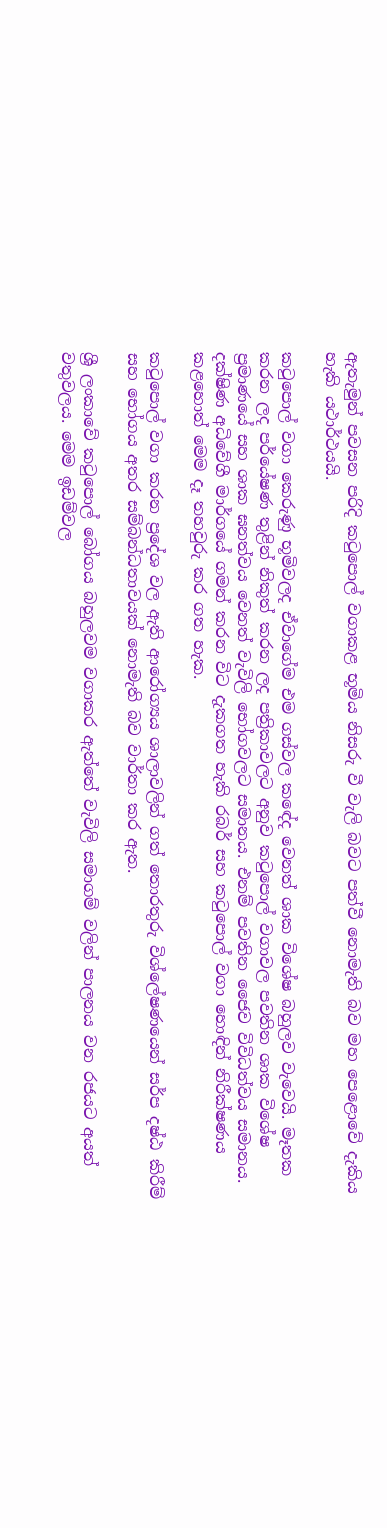ඇතැමුන් පවසන පරිදි කටුපොල් වගාකළ භූමිය නිසරු වී වැලි බවට පත්වී නොමැති බව මහ පෙළොවේ දැකිය හැකි යථාර්ථයයි.

කටුපොල් වගා කෙරුණු භූමිවලද ඒවාගේම එම ගස්වල කඳේද වෙනත් ශාක විශේෂ බහුලව වැවෙයි. මෑතක කරන ලද පර්‌යේෂණ තුළින් නිකුත් කරන ලද පත්‍රිකාවලට අනුව කටුපොල් වගාවල පවතින ශාක විශේෂ ප්‍රමාණයේ සහ ශාක ඝනත්වය වෙනත් වැවිලි භෝගවලට සමානය. එනම් පවතින ජෛව විවිධත්වය සමානය. දක්ෂිණ අධිවේගී මාර්ගයේ ගමන් කරන විට දැකගත හැකි රබර් සහ කටුපොල් වගා හොඳින් නිරීක්ෂණය කළහොත් මෙම දෑ තහවුරු කර ගත හැක.

කටුපොල් වගා කරන ප්‍රදේශ වල ඇති ආරෝග්‍යය ශාලාවලින් ගත් තොරතුරු විශ්ලේෂණයෙන් සර්ප දෂ්ඨ කිරීම් සහ භෝගය අතර සම්බන්ධතාවයක් නොමැති බව වාර්තා කර ඇත.

ශ්‍රී ලංකාවේ කටුපොල් බෝගය බහුලවම වගාකර ඇත්තේ වැවිලි සමාගම් වලින් පාලනය වන රජයට අයත් වතුවලය. මෙම ඉඩම්වල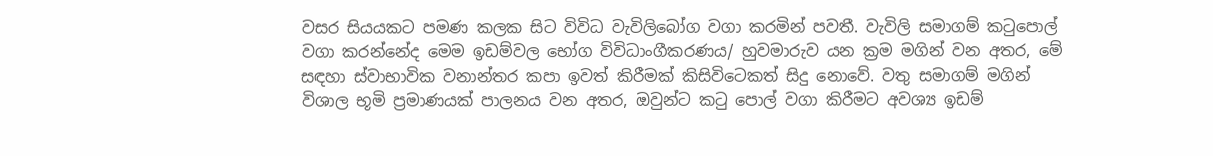වසර සියයකට පමණ කලක සිට විවිධ වැවිලිබෝග වගා කරමින් පවතී. වැවිලි සමාගම් කටුපොල් වගා කරන්නේද මෙම ඉඩම්වල භෝග විවිධාංගීකරණය/ හුවමාරුව යන ක්‍රම මගින් වන අතර, මේ සඳහා ස්වාභාවික වනාන්තර කපා ඉවත් කිරීමක් කිසිවිටෙකත් සිදු නොවේ. වතු සමාගම් මගින් විශාල භූමි ප්‍රමාණයක් පාලනය වන අතර, ඔවුන්ට කටු පොල් වගා කිරීමට අවශ්‍ය ඉඩම්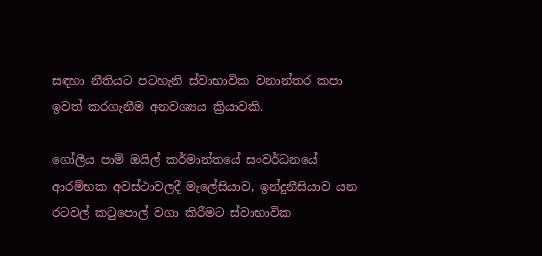සඳහා නීතියට පටහැනි ස්වාභාවික වනාන්තර කපා ඉවත් කරගැනීම අනවශ්‍යය ක්‍රියාවකි.

ගෝලීය පාම් ඔයිල් කර්මාන්තයේ සංවර්ධනයේ ආරම්භක අවස්ථාවලදී මැලේසියාව, ඉන්දුනීසියාව යන රටවල් කටුපොල් වගා කිරීමට ස්වාභාවික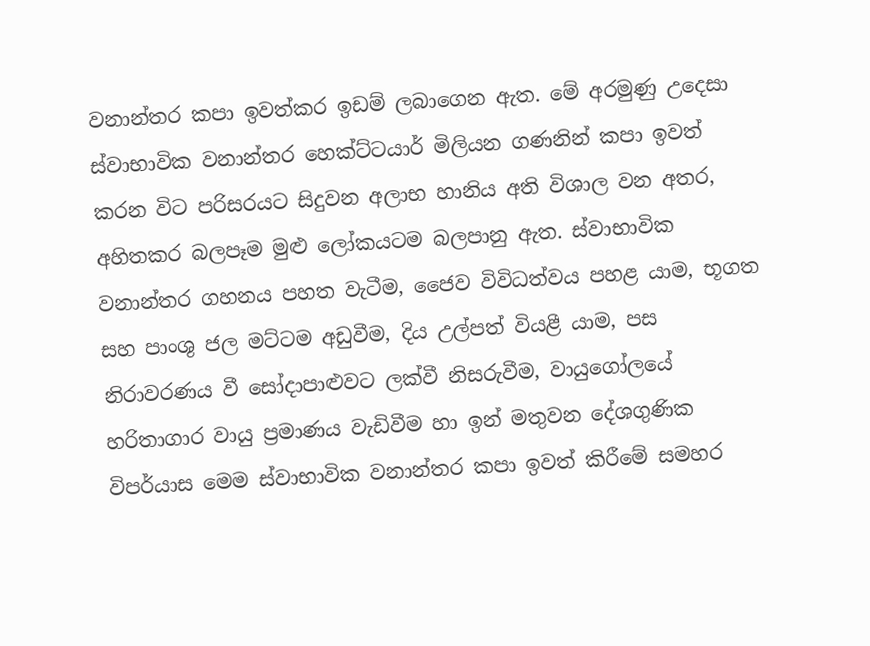වනාන්තර කපා ඉවත්කර ඉඩම් ලබාගෙන ඇත. මේ අරමුණු උදෙසා ස්වාභාවික වනාන්තර හෙක්ට්ටයාර් මිලියන ගණනින් කපා ඉවත් කරන විට පරිසරයට සිදුවන අලාභ හානිය අති විශාල වන අතර, අහිතකර බලපෑම මුළු ලෝකයටම බලපානු ඇත. ස්වාභාවික වනාන්තර ගහනය පහත වැටීම, ජෛව විවිධත්වය පහළ යාම, භූගත සහ පාංශු ජල මට්ටම අඩුවීම, දිය උල්පත් වියළී යාම, පස නිරාවරණය වී සෝදාපාළුවට ලක්වී නිසරුවීම, වායුගෝලයේ හරිතාගාර වායු ප්‍රමාණය වැඩිවීම හා ඉන් මතුවන දේශගුණික විපර්යාස මෙම ස්වාභාවික වනාන්තර කපා ඉවත් කිරීමේ සමහර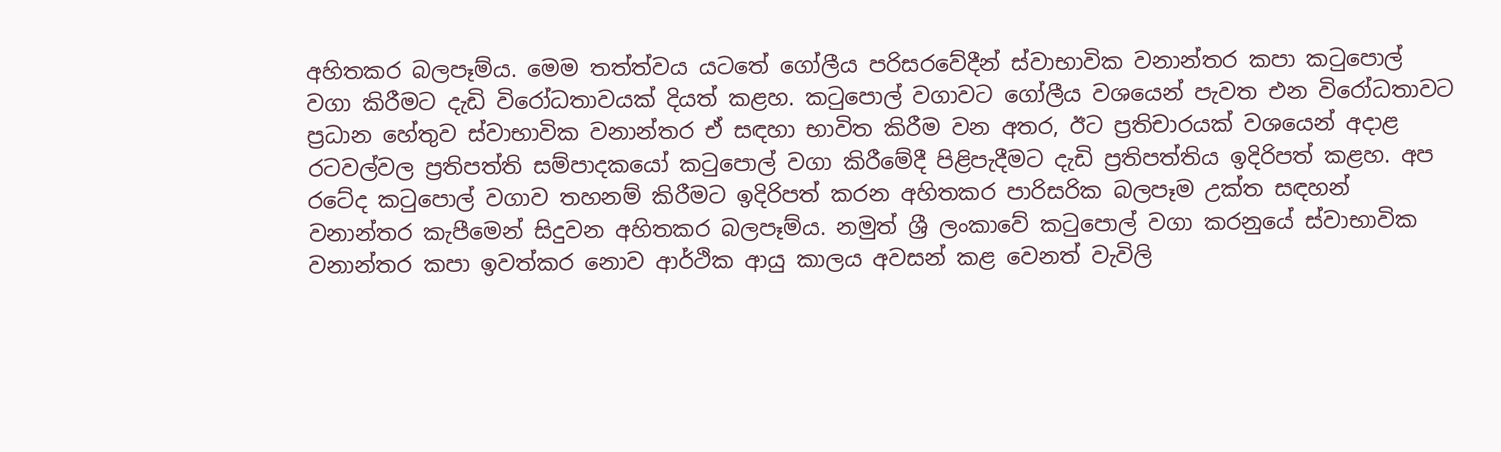අහිතකර බලපෑම්ය. මෙම තත්ත්වය යටතේ ගෝලීය පරිසරවේදීන් ස්වාභාවික වනාන්තර කපා කටුපොල් වගා කිරීමට දැඩි විරෝධතාවයක් දියත් කළහ. කටුපොල් වගාවට ගෝලීය වශයෙන් පැවත එන විරෝධතාවට ප්‍රධාන හේතුව ස්වාභාවික වනාන්තර ඒ සඳහා භාවිත කිරීම වන අතර, ඊට ප්‍රතිචාරයක් වශයෙන් අදාළ රටවල්වල ප්‍රතිපත්ති සම්පාදකයෝ කටුපොල් වගා කිරීමේදී පිළිපැදීමට දැඩි ප්‍රතිපත්තිය ඉදිරිපත් කළහ. අප රටේද කටුපොල් වගාව තහනම් කිරීමට ඉදිරිපත් කරන අහිතකර පාරිසරික බලපෑම උක්ත සඳහන් වනාන්තර කැපීමෙන් සිදුවන අහිතකර බලපෑම්ය. නමුත් ශ්‍රී ලංකාවේ කටුපොල් වගා කරනුයේ ස්වාභාවික වනාන්තර කපා ඉවත්කර නොව ආර්ථික ආයු කාලය අවසන් කළ වෙනත් වැවිලි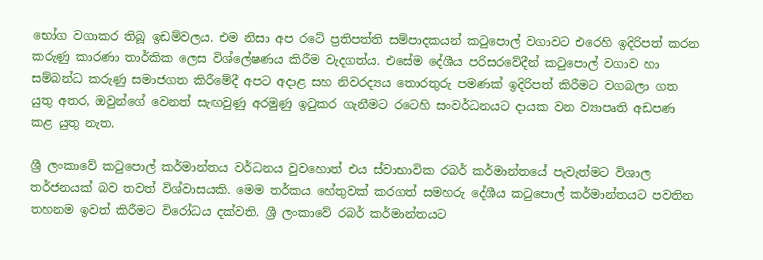භෝග වගාකර තිබූ ඉඩම්වලය. එම නිසා අප රටේ ප්‍රතිපත්ති සම්පාදකයන් කටුපොල් වගාවට එරෙහි ඉදිරිපත් කරන කරුණු කාරණා තාර්කික ලෙස විශ්ලේෂණය කිරීම වැදගත්ය. එසේම දේශීය පරිසරවේදීන් කටුපොල් වගාව හා සම්බන්ධ කරුණු සමාජගත කිරීමේදී අපට අදාළ සහ නිවරද්‍යය තොරතුරු පමණක් ඉදිරිපත් කිරීමට වගබලා ගත යුතු අතර, ඔවුන්ගේ වෙනත් සැඟවුණු අරමුණු ඉටුකර ගැනීමට රටෙහි සංවර්ධනයට දායක වන ව්‍යාපෘති අඩපණ කළ යුතු නැත.

ශ්‍රී ලංකාවේ කටුපොල් කර්මාන්තය වර්ධනය වුවහොත් එය ස්වාභාවික රබර් කර්මාන්තයේ පැවැත්මට විශාල තර්ජනයක් බව තවත් විශ්වාසයකි. මෙම තර්කය හේතුවක් කරගත් සමහරු දේශීය කටුපොල් කර්මාන්තයට පවතින තහනම ඉවත් කිරීමට විරෝධය දක්වති. ශ්‍රී ලංකාවේ රබර් කර්මාන්තයට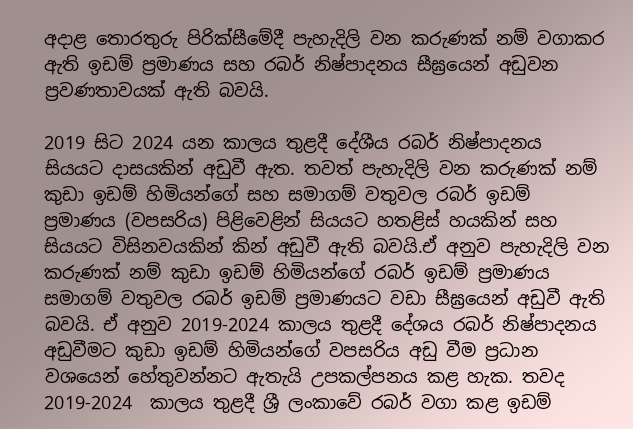අදාළ තොරතුරු පිරික්සීමේදී පැහැදිලි වන කරුණක් නම් වගාකර ඇති ඉඩම් ප්‍රමාණය සහ රබර් නිෂ්පාදනය සීඝ්‍රයෙන් අඩුවන ප්‍රවණතාවයක් ඇති බවයි.

2019 සිට 2024 යන කාලය තුළදී දේශීය රබර් නිෂ්පාදනය සියයට දාසයකින් අඩුවී ඇත. තවත් පැහැදිලි වන කරුණක් නම් කුඩා ඉඩම් හිමියන්ගේ සහ සමාගම් වතුවල රබර් ඉඩම් ප්‍රමාණය (වපසරිය) පිළිවෙළින් සියයට හතළිස් හයකින් සහ සියයට විසිනවයකින් කින් අඩුවී ඇති බවයි.ඒ අනුව පැහැදිලි වන කරුණක් නම් කුඩා ඉඩම් හිමියන්ගේ රබර් ඉඩම් ප්‍රමාණය සමාගම් වතුවල රබර් ඉඩම් ප්‍රමාණයට වඩා සීඝ්‍රයෙන් අඩුවී ඇති බවයි. ඒ අනුව 2019-2024 කාලය තුළදී දේශය රබර් නිෂ්පාදනය අඩුවීමට කුඩා ඉඩම් හිමියන්ගේ වපසරිය අඩු වීම ප්‍රධාන වශයෙන් හේතුවන්නට ඇතැයි උපකල්පනය කළ හැක. තවද 2019-2024  කාලය තුළදී ශ්‍රී ලංකාවේ රබර් වගා කළ ඉඩම්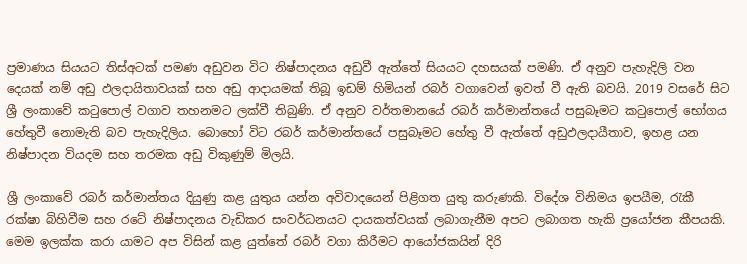ප්‍රමාණය සියයට තිස්අටක් පමණ අඩුවන විට නිෂ්පාදනය අඩුවී ඇත්තේ සියයට දහසයක් පමණි. ඒ අනුව පැහැදිලි වන දෙයක් නම් අඩු ඵලදායිතාවයක් සහ අඩු ආදායමක් තිබූ ඉඩම් හිමියන් රබර් වගාවෙන් ඉවත් වී ඇති බවයි. 2019 වසරේ සිට ශ්‍රී ලංකාවේ කටුපොල් වගාව තහනමට ලක්වී තිබුණි. ඒ අනුව වර්තමානයේ රබර් කර්මාන්තයේ පසුබෑමට කටුපොල් භෝගය හේතුවී නොමැති බව පැහැදිලිය. බොහෝ විට රබර් කර්මාන්තයේ පසුබෑමට හේතු වී ඇත්තේ අඩුඵලදායීතාව, ඉහළ යන නිෂ්පාදන වියදම සහ තරමක අඩු විකුණුම් මිලයි.

ශ්‍රී ලංකාවේ රබර් කර්මාන්තය දියුණු කළ යුතුය යන්න අවිවාදයෙන් පිළිගත යුතු කරුණකි. විදේශ විනිමය ඉපයීම, රැකී රක්ෂා බිහිවීම සහ රටේ නිෂ්පාදනය වැඩිකර සංවර්ධනයට දායකත්වයක් ලබාගැනීම අපට ලබාගත හැකි ප්‍රයෝජන කීපයකි. මෙම ඉලක්ක කරා යාමට අප විසින් කළ යුත්තේ රබර් වගා කිරීමට ආයෝජකයින් දිරි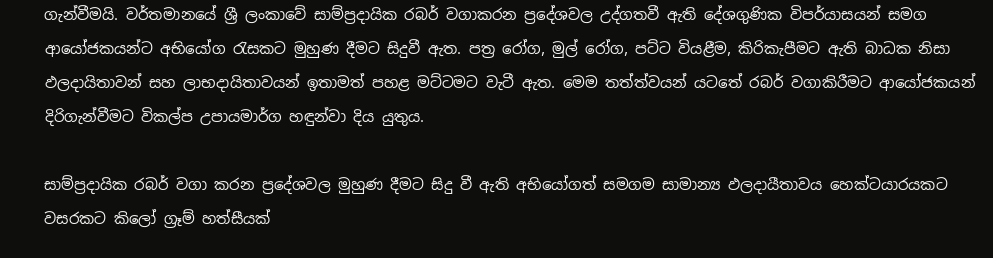ගැන්වීමයි. වර්තමානයේ ශ්‍රී ලංකාවේ සාම්ප්‍රදායික රබර් වගාකරන ප්‍රදේශවල උද්ගතවී ඇති දේශගුණික විපර්යාසයන් සමග ආයෝජකයන්ට අභියෝග රැසකට මුහුණ දීමට සිදුවී ඇත. පත්‍ර රෝග, මුල් රෝග, පට්ට වියළීම, කිරිකැපීමට ඇති බාධක නිසා ඵලදායිතාවන් සහ ලාභදායිතාවයන් ඉතාමත් පහළ මට්ටමට වැටී ඇත. මෙම තත්ත්වයන් යටතේ රබර් වගාකිරීමට ආයෝජකයන් දිරිගැන්වීමට විකල්ප උපායමාර්ග හඳුන්වා දිය යුතුය.

සාම්ප්‍රදායික රබර් වගා කරන ප්‍රදේශවල මුහුණ දීමට සිදු වී ඇති අභියෝගත් සමගම සාමාන්‍ය ඵලදායීතාවය හෙක්ටයාරයකට වසරකට කිලෝ ග්‍රෑම් හත්සීයක්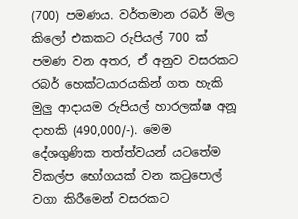(700) පමණය. වර්තමාන රබර් මිල කිලෝ එකකට රුපියල් 700 ක් පමණ වන අතර, ඒ අනුව වසරකට රබර් හෙක්ටයාරයකින් ගත හැකි මුලු ආදායම රුපියල් හාරලක්ෂ අනූ දාහකි (490,000/-). මෙම දේශගුණික තත්ත්වයන් යටතේම විකල්ප භෝගයක් වන කටුපොල් වගා කිරීමෙන් වසරකට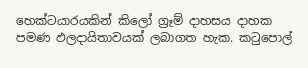හෙක්ටයාරයකින් කිලෝ ග්‍රෑම් දාහසය දාහක පමණ ඵලදායිතාවයක් ලබාගත හැක. කටුපොල්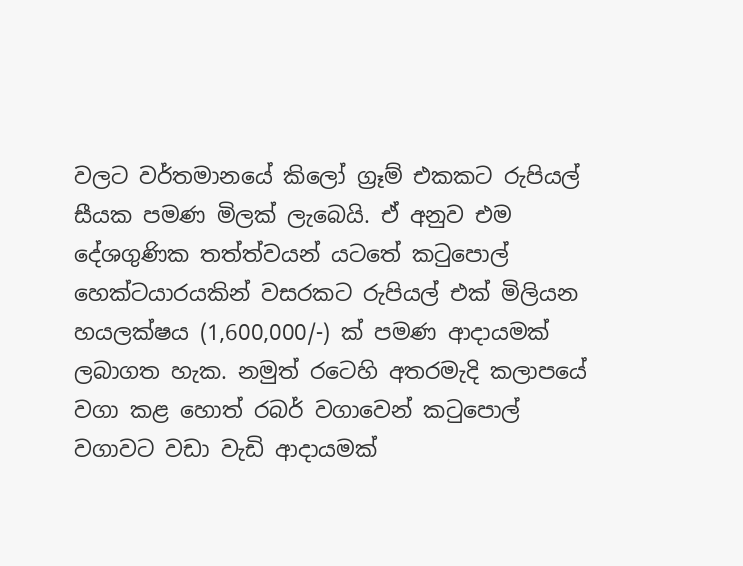වලට වර්තමානයේ කිලෝ ග්‍රෑම් එකකට රුපියල් සීයක පමණ මිලක් ලැබෙයි. ඒ අනුව එම දේශගුණික තත්ත්වයන් යටතේ කටුපොල් හෙක්ටයාරයකින් වසරකට රුපියල් එක් මිලියන හයලක්ෂය (1,600,000/-) ක් පමණ ආදායමක් ලබාගත හැක. නමුත් රටෙහි අතරමැදි කලාපයේ වගා කළ හොත් රබර් වගාවෙන් කටුපොල් වගාවට වඩා වැඩි ආදායමක්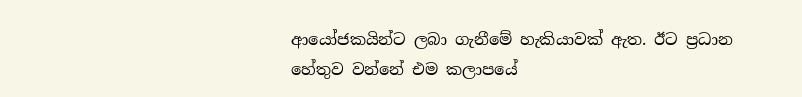ආයෝජකයින්ට ලබා ගැනීමේ හැකියාවක් ඇත. ඊට ප්‍රධාන හේතුව වන්නේ එම කලාපයේ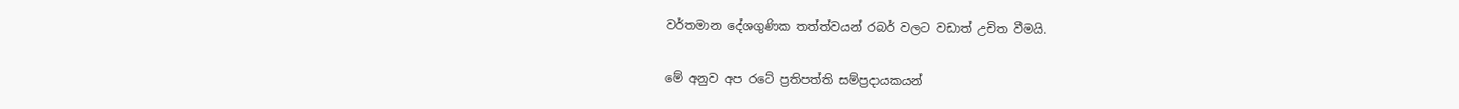වර්තමාන දේශගුණික තත්ත්වයන් රබර් වලට වඩාත් උචිත වීමයි.

මේ අනුව අප රටේ ප්‍රතිපත්ති සම්ප්‍රදායකයන්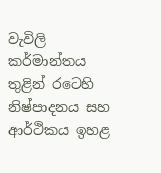වැවිලි කර්මාන්තය තුළින් රටෙහි නිෂ්පාදනය සහ ආර්ථිකය ඉහළ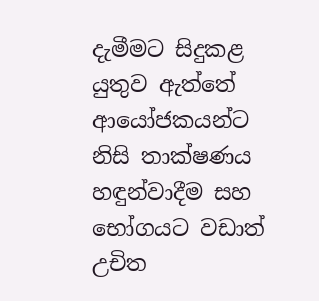දැමීමට සිදුකළ යුතුව ඇත්තේ ආයෝජකයන්ට නිසි තාක්ෂණය හඳුන්වාදීම සහ භෝගයට වඩාත් උචිත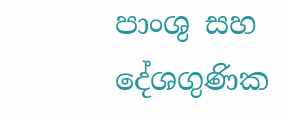පාංශු සහ දේශගුණික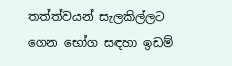තත්ත්වයන් සැලකිල්ලට ගෙන භෝග සඳහා ඉඩම්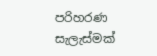පරිහරණ සැලැස්මක්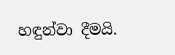හඳුන්වා දීමයි.